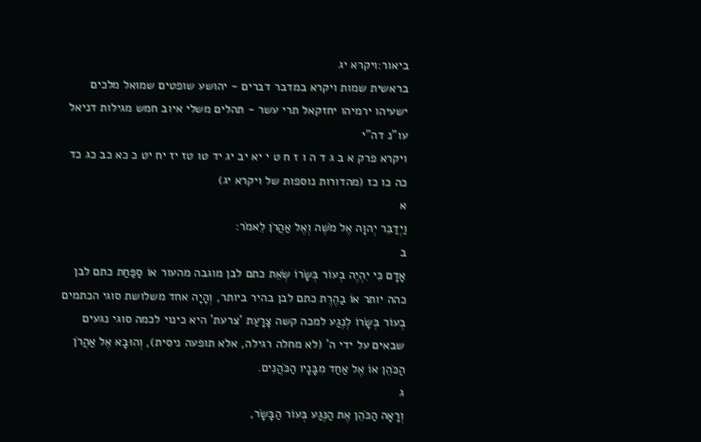ביאור:ויקרא יג
בראשית שמות ויקרא במדבר דברים - יהושע שופטים שמואל מלכים ישעיהו ירמיהו יחזקאל תרי עשר - תהלים משלי איוב חמש מגילות דניאל עו"נ דה"י
ויקרא פרק א ב ג ד ה ו ז ח ט י יא יב יג יד טו טז יז יח יט כ כא כב כג כד כה כו כז (מהדורות נוספות של ויקרא יג)
א
וַיְדַבֵּר יְהוָה אֶל מֹשֶׁה וְאֶל אַהֲרֹן לֵאמֹר:
ב
אָדָם כִּי יִהְיֶה בְעוֹר בְּשָׂרוֹ שְׂאֵת כתם לבן מוגבה מהעור אוֹ סַפַּחַת כתם לבן כהה יותר אוֹ בַהֶרֶת כתם לבן בהיר ביותר, וְהָיָה אחד משלושת סוגי הכתמים בְעוֹר בְּשָׂרוֹ לְנֶגַע למכה קשה צָרָעַת 'צרעת' היא כינוי לכמה סוגי נגעים שבאים על ידי ה' (לא מחלה רגילה, אלא תופעה ניסית), וְהוּבָא אֶל אַהֲרֹן הַכֹּהֵן אוֹ אֶל אַחַד מִבָּנָיו הַכֹּהֲנִים.
ג
וְרָאָה הַכֹּהֵן אֶת הַנֶּגַע בְּעוֹר הַבָּשָׂר,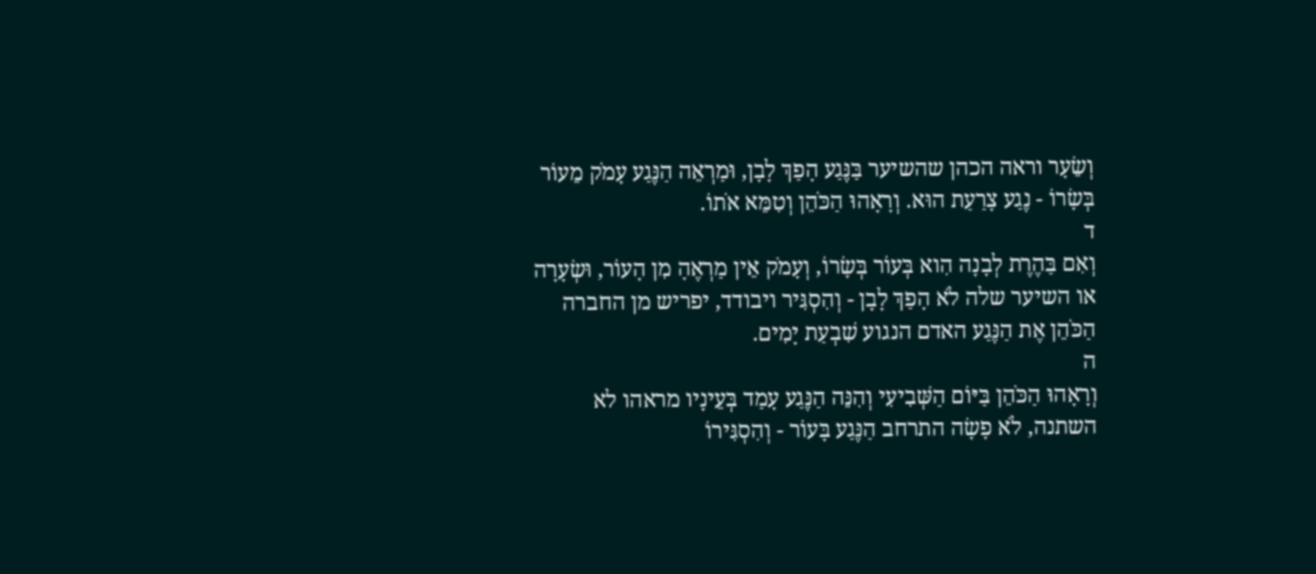וְשֵׂעָר וראה הכהן שהשיער בַּנֶּגַע הָפַךְ לָבָן, וּמַרְאֵה הַנֶּגַע עָמֹק מֵעוֹר בְּשָׂרוֹ - נֶגַע צָרַעַת הוּא. וְרָאָהוּ הַכֹּהֵן וְטִמֵּא אֹתוֹ.
ד
וְאִם בַּהֶרֶת לְבָנָה הִוא בְּעוֹר בְּשָׂרוֹ, וְעָמֹק אֵין מַרְאֶהָ מִן הָעוֹר, וּשְׂעָרָה או השיער שלה לֹא הָפַךְ לָבָן - וְהִסְגִּיר ויבודד, יפריש מן החברה הַכֹּהֵן אֶת הַנֶּגַע האדם הנגוע שִׁבְעַת יָמִים.
ה
וְרָאָהוּ הַכֹּהֵן בַּיּוֹם הַשְּׁבִיעִי וְהִנֵּה הַנֶּגַע עָמַד בְּעֵינָיו מראהו לא השתנה, לֹא פָשָׂה התרחב הַנֶּגַע בָּעוֹר - וְהִסְגִּירוֹ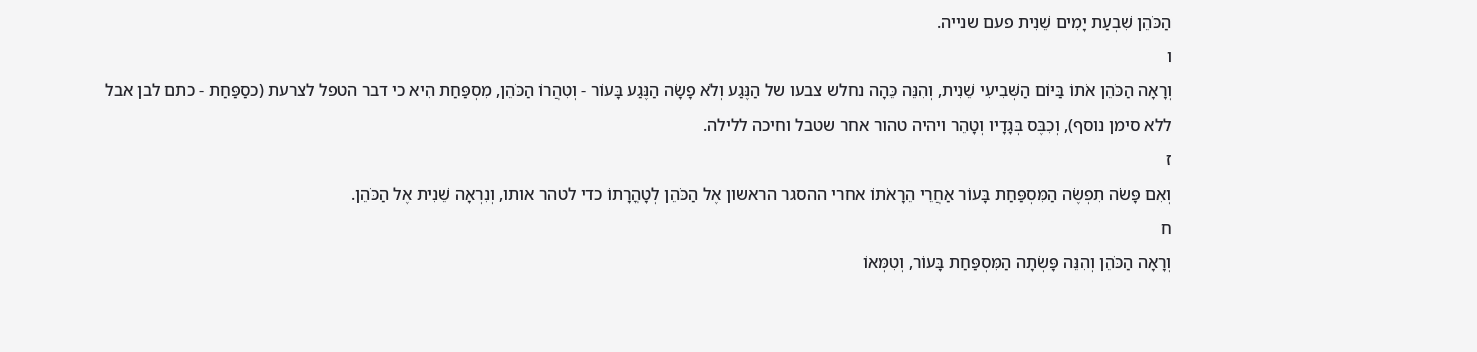הַכֹּהֵן שִׁבְעַת יָמִים שֵׁנִית פעם שנייה.
ו
וְרָאָה הַכֹּהֵן אֹתוֹ בַּיּוֹם הַשְּׁבִיעִי שֵׁנִית, וְהִנֵּה כֵּהָה נחלש צבעו של הַנֶּגַע וְלֹא פָשָׂה הַנֶּגַע בָּעוֹר - וְטִהֲרוֹ הַכֹּהֵן, מִסְפַּחַת הִיא כי דבר הטפל לצרעת (כסַפַּחַת - כתם לבן אבל ללא סימן נוסף), וְכִבֶּס בְּגָדָיו וְטָהֵר ויהיה טהור אחר שטבל וחיכה ללילה.
ז
וְאִם פָּשֹׂה תִפְשֶׂה הַמִּסְפַּחַת בָּעוֹר אַחֲרֵי הֵרָאֹתוֹ אחרי ההסגר הראשון אֶל הַכֹּהֵן לְטָהֳרָתוֹ כדי לטהר אותו, וְנִרְאָה שֵׁנִית אֶל הַכֹּהֵן.
ח
וְרָאָה הַכֹּהֵן וְהִנֵּה פָּשְׂתָה הַמִּסְפַּחַת בָּעוֹר, וְטִמְּאוֹ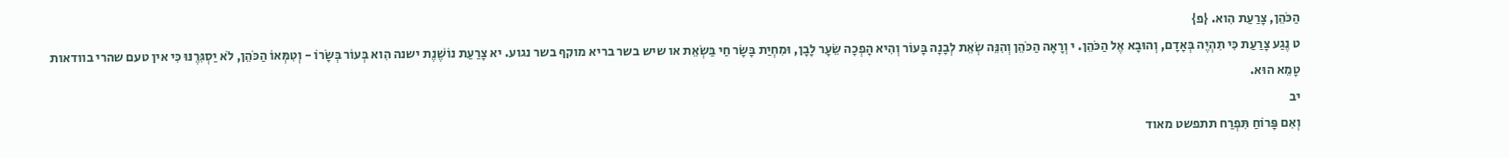הַכֹּהֵן, צָרַעַת הִוא. {פ}
ט נֶגַע צָרַעַת כִּי תִהְיֶה בְּאָדָם, וְהוּבָא אֶל הַכֹּהֵן. י וְרָאָה הַכֹּהֵן וְהִנֵּה שְׂאֵת לְבָנָה בָּעוֹר וְהִיא הָפְכָה שֵׂעָר לָבָן, וּמִחְיַת בָּשָׂר חַי בַּשְׂאֵת או שיש בשר בריא מוקף בשר נגוע. יא צָרַעַת נוֹשֶׁנֶת ישנה הִוא בְּעוֹר בְּשָׂרוֹ - וְטִמְּאוֹ הַכֹּהֵן, לֹא יַסְגִּרֶנּוּ כִּי אין טעם שהרי בוודאות טָמֵא הוּא.
יב
וְאִם פָּרוֹחַ תִּפְרַח תתפשט מאוד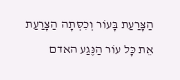הַצָּרַעַת בָּעוֹר וְכִסְּתָה הַצָּרַעַת אֵת כָּל עוֹר הַנֶּגַע האדם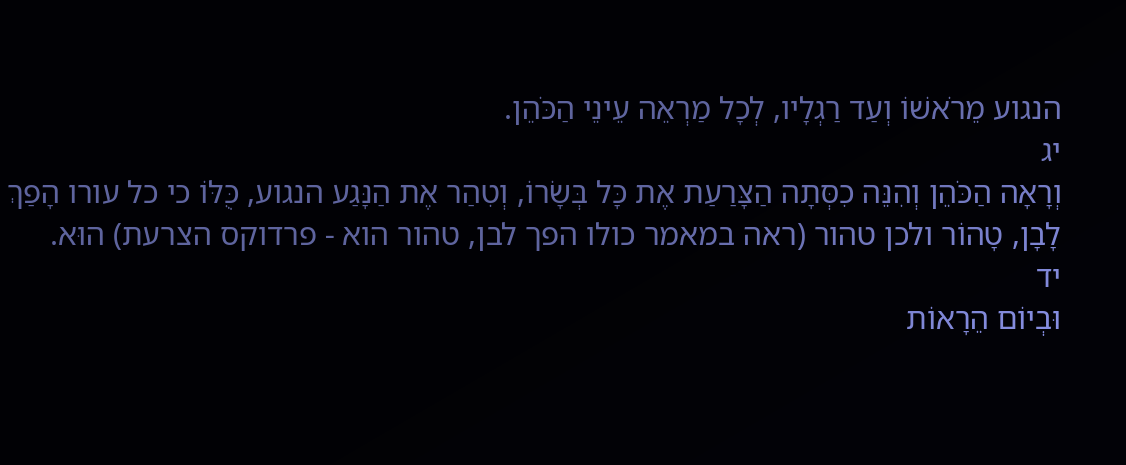הנגוע מֵרֹאשׁוֹ וְעַד רַגְלָיו, לְכָל מַרְאֵה עֵינֵי הַכֹּהֵן.
יג
וְרָאָה הַכֹּהֵן וְהִנֵּה כִסְּתָה הַצָּרַעַת אֶת כָּל בְּשָׂרוֹ, וְטִהַר אֶת הַנָּגַע הנגוע, כֻּלּוֹ כי כל עורו הָפַךְ לָבָן, טָהוֹר ולכן טהור (ראה במאמר כולו הפך לבן, טהור הוא - פרדוקס הצרעת) הוּא.
יד
וּבְיוֹם הֵרָאוֹת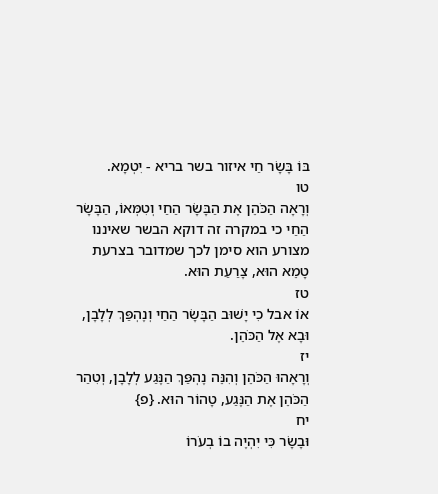בּוֹ בָּשָׂר חַי איזור בשר בריא - יִטְמָא.
טו
וְרָאָה הַכֹּהֵן אֶת הַבָּשָׂר הַחַי וְטִמְּאוֹ, הַבָּשָׂר הַחַי כי במקרה זה דוקא הבשר שאיננו מצורע הוא סימן לכך שמדובר בצרעת טָמֵא הוּא, צָרַעַת הוּא.
טז
אוֹ אבל כִי יָשׁוּב הַבָּשָׂר הַחַי וְנֶהְפַּךְ לְלָבָן, וּבָא אֶל הַכֹּהֵן.
יז
וְרָאָהוּ הַכֹּהֵן וְהִנֵּה נֶהְפַּךְ הַנֶּגַע לְלָבָן, וְטִהַר הַכֹּהֵן אֶת הַנֶּגַע, טָהוֹר הוּא. {פ}
יח
וּבָשָׂר כִּי יִהְיֶה בוֹ בְעֹרוֹ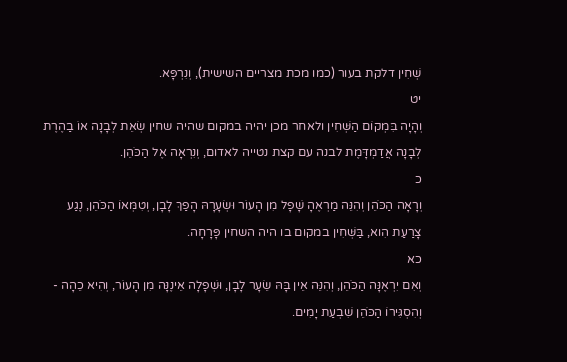שְׁחִין דלקת בעור (כמו מכת מצריים השישית), וְנִרְפָּא.
יט
וְהָיָה בִּמְקוֹם הַשְּׁחִין ולאחר מכן יהיה במקום שהיה שחין שְׂאֵת לְבָנָה אוֹ בַהֶרֶת לְבָנָה אֲדַמְדָּמֶת לבנה עם קצת נטייה לאדום, וְנִרְאָה אֶל הַכֹּהֵן.
כ
וְרָאָה הַכֹּהֵן וְהִנֵּה מַרְאֶהָ שָׁפָל מִן הָעוֹר וּשְׂעָרָהּ הָפַךְ לָבָן, וְטִמְּאוֹ הַכֹּהֵן, נֶגַע צָרַעַת הִוא, בַּשְּׁחִין במקום בו היה השחין פָּרָחָה.
כא
וְאִם יִרְאֶנָּה הַכֹּהֵן, וְהִנֵּה אֵין בָּהּ שֵׂעָר לָבָן, וּשְׁפָלָה אֵינֶנָּה מִן הָעוֹר, וְהִיא כֵהָה - וְהִסְגִּירוֹ הַכֹּהֵן שִׁבְעַת יָמִים.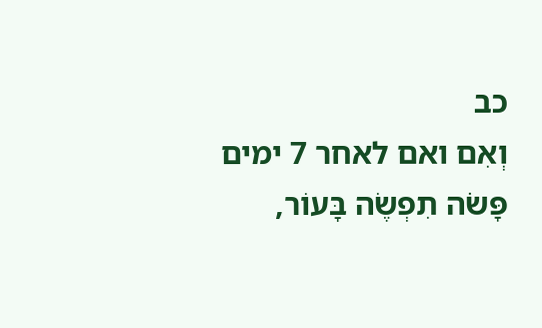כב
וְאִם ואם לאחר 7 ימים פָּשֹׂה תִפְשֶׂה בָּעוֹר,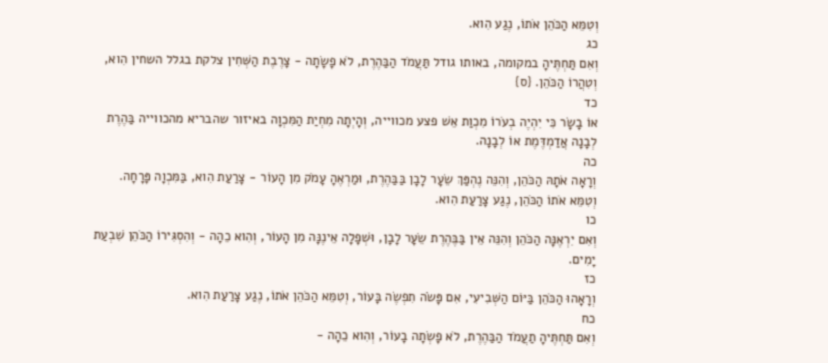וְטִמֵּא הַכֹּהֵן אֹתוֹ, נֶגַע הִוא.
כג
וְאִם תַּחְתֶּיהָ במקומה, באותו גודל תַּעֲמֹד הַבַּהֶרֶת, לֹא פָשָׂתָה - צָרֶבֶת הַשְּׁחִין צלקת בגלל השחין הִוא, וְטִהֲרוֹ הַכֹּהֵן. {ס}
כד
אוֹ בָשָׂר כִּי יִהְיֶה בְעֹרוֹ מִכְוַת אֵשׁ פצע מכווייה, וְהָיְתָה מִחְיַת הַמִּכְוָה באיזור שהבריא מהכווייה בַּהֶרֶת לְבָנָה אֲדַמְדֶּמֶת אוֹ לְבָנָה.
כה
וְרָאָה אֹתָהּ הַכֹּהֵן, וְהִנֵּה נֶהְפַּךְ שֵׂעָר לָבָן בַּבַּהֶרֶת, וּמַרְאֶהָ עָמֹק מִן הָעוֹר - צָרַעַת הִוא, בַּמִּכְוָה פָּרָחָה. וְטִמֵּא אֹתוֹ הַכֹּהֵן, נֶגַע צָרַעַת הִוא.
כו
וְאִם יִרְאֶנָּה הַכֹּהֵן וְהִנֵּה אֵין בַּבֶּהֶרֶת שֵׂעָר לָבָן, וּשְׁפָלָה אֵינֶנָּה מִן הָעוֹר, וְהִוא כֵהָה - וְהִסְגִּירוֹ הַכֹּהֵן שִׁבְעַת יָמִים.
כז
וְרָאָהוּ הַכֹּהֵן בַּיּוֹם הַשְּׁבִיעִי, אִם פָּשֹׂה תִפְשֶׂה בָּעוֹר, וְטִמֵּא הַכֹּהֵן אֹתוֹ, נֶגַע צָרַעַת הִוא.
כח
וְאִם תַּחְתֶּיהָ תַעֲמֹד הַבַּהֶרֶת, לֹא פָשְׂתָה בָעוֹר, וְהִוא כֵהָה -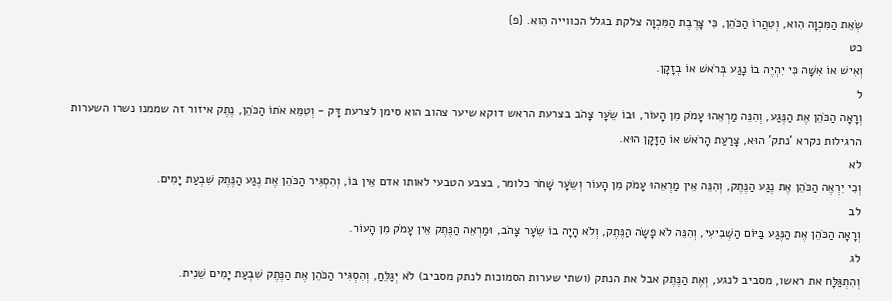שְׂאֵת הַמִּכְוָה הִוא, וְטִהֲרוֹ הַכֹּהֵן, כִּי צָרֶבֶת הַמִּכְוָה צלקת בגלל הכווייה הִוא. {פ}
כט
וְאִישׁ אוֹ אִשָּׁה כִּי יִהְיֶה בוֹ נָגַע בְּרֹאשׁ אוֹ בְזָקָן.
ל
וְרָאָה הַכֹּהֵן אֶת הַנֶּגַע, וְהִנֵּה מַרְאֵהוּ עָמֹק מִן הָעוֹר, וּבוֹ שֵׂעָר צָהֹב בצרעת הראש דוקא שיער צהוב הוא סימן לצרעת דָּק - וְטִמֵּא אֹתוֹ הַכֹּהֵן, נֶתֶק איזור זה שממנו נשרו השערות הרגילות נקרא 'נתק' הוּא, צָרַעַת הָרֹאשׁ אוֹ הַזָּקָן הוּא.
לא
וְכִי יִרְאֶה הַכֹּהֵן אֶת נֶגַע הַנֶּתֶק, וְהִנֵּה אֵין מַרְאֵהוּ עָמֹק מִן הָעוֹר וְשֵׂעָר שָׁחֹר כלומר, בצבע הטבעי לאותו אדם אֵין בּוֹ, וְהִסְגִּיר הַכֹּהֵן אֶת נֶגַע הַנֶּתֶק שִׁבְעַת יָמִים.
לב
וְרָאָה הַכֹּהֵן אֶת הַנֶּגַע בַּיּוֹם הַשְּׁבִיעִי, וְהִנֵּה לֹא פָשָׂה הַנֶּתֶק, וְלֹא הָיָה בוֹ שֵׂעָר צָהֹב, וּמַרְאֵה הַנֶּתֶק אֵין עָמֹק מִן הָעוֹר.
לג
וְהִתְגַּלָּח את ראשו, מסביב לנגע, וְאֶת הַנֶּתֶק אבל את הנתק (ושתי שערות הסמוכות לנתק מסביב) לֹא יְגַלֵּחַ, וְהִסְגִּיר הַכֹּהֵן אֶת הַנֶּתֶק שִׁבְעַת יָמִים שֵׁנִית.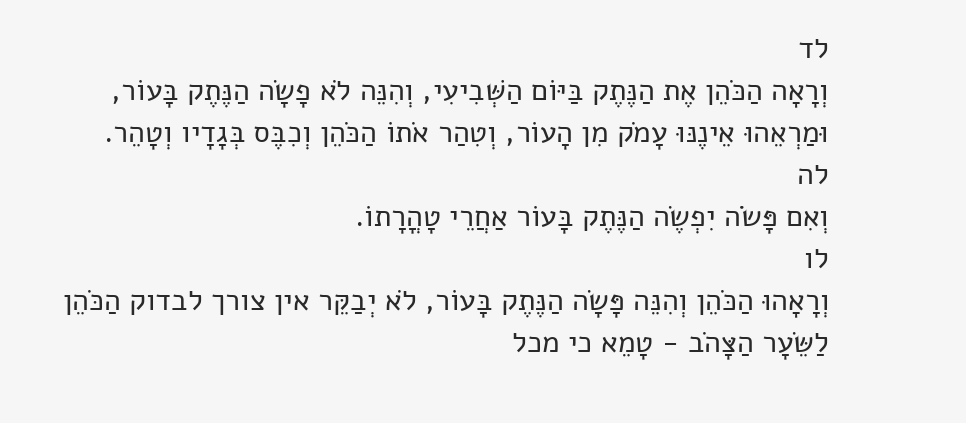לד
וְרָאָה הַכֹּהֵן אֶת הַנֶּתֶק בַּיּוֹם הַשְּׁבִיעִי, וְהִנֵּה לֹא פָשָׂה הַנֶּתֶק בָּעוֹר, וּמַרְאֵהוּ אֵינֶנּוּ עָמֹק מִן הָעוֹר, וְטִהַר אֹתוֹ הַכֹּהֵן וְכִבֶּס בְּגָדָיו וְטָהֵר.
לה
וְאִם פָּשֹׂה יִפְשֶׂה הַנֶּתֶק בָּעוֹר אַחֲרֵי טָהֳרָתוֹ.
לו
וְרָאָהוּ הַכֹּהֵן וְהִנֵּה פָּשָׂה הַנֶּתֶק בָּעוֹר, לֹא יְבַקֵּר אין צורך לבדוק הַכֹּהֵן לַשֵּׂעָר הַצָּהֹב - טָמֵא כי מכל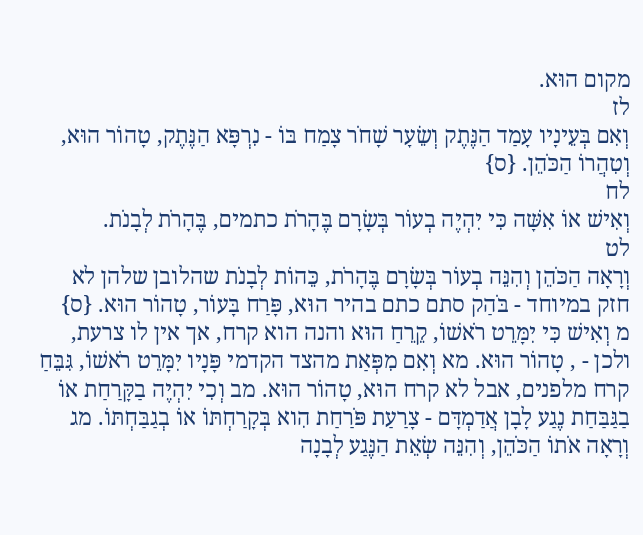מקום הוּא.
לז
וְאִם בְּעֵינָיו עָמַד הַנֶּתֶק וְשֵׂעָר שָׁחֹר צָמַח בּוֹ - נִרְפָּא הַנֶּתֶק, טָהוֹר הוּא, וְטִהֲרוֹ הַכֹּהֵן. {ס}
לח
וְאִישׁ אוֹ אִשָּׁה כִּי יִהְיֶה בְעוֹר בְּשָׂרָם בֶּהָרֹת כתמים, בֶּהָרֹת לְבָנֹת.
לט
וְרָאָה הַכֹּהֵן וְהִנֵּה בְעוֹר בְּשָׂרָם בֶּהָרֹת, כֵּהוֹת לְבָנֹת שהלובן שלהן לא חזק במיוחד - בֹּהַק סתם כתם בהיר הוּא, פָּרַח בָּעוֹר, טָהוֹר הוּא. {ס}
מ וְאִישׁ כִּי יִמָּרֵט רֹאשׁוֹ, קֵרֵחַ הוּא והנה הוא קרח, אך אין לו צרעת, ולכן - , טָהוֹר הוּא. מא וְאִם מִפְּאַת מהצד הקדמי פָּנָיו יִמָּרֵט רֹאשׁוֹ, גִּבֵּחַ קרח מלפנים, אבל לא קרח הוּא, טָהוֹר הוּא. מב וְכִי יִהְיֶה בַקָּרַחַת אוֹ בַגַּבַּחַת נֶגַע לָבָן אֲדַמְדָּם - צָרַעַת פֹּרַחַת הִוא בְּקָרַחְתּוֹ אוֹ בְגַבַּחְתּוֹ. מג וְרָאָה אֹתוֹ הַכֹּהֵן, וְהִנֵּה שְׂאֵת הַנֶּגַע לְבָנָה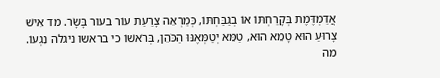אֲדַמְדֶּמֶת בְּקָרַחְתּוֹ אוֹ בְגַבַּחְתּוֹ, כְּמַרְאֵה צָרַעַת עוֹר בעור בָּשָׂר. מד אִישׁ צָרוּעַ הוּא טָמֵא הוּא, טַמֵּא יְטַמְּאֶנּוּ הַכֹּהֵן, בְּרֹאשׁוֹ כי בראשו ניגלה נִגְעוֹ.
מה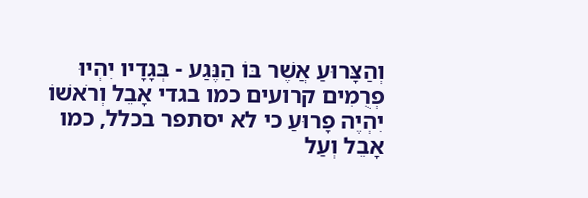וְהַצָּרוּעַ אֲשֶׁר בּוֹ הַנֶּגַע - בְּגָדָיו יִהְיוּ פְרֻמִים קרועים כמו בגדי אָבֵל וְרֹאשׁוֹ יִהְיֶה פָרוּעַ כי לא יסתפר בכלל, כמו אָבֵל וְעַל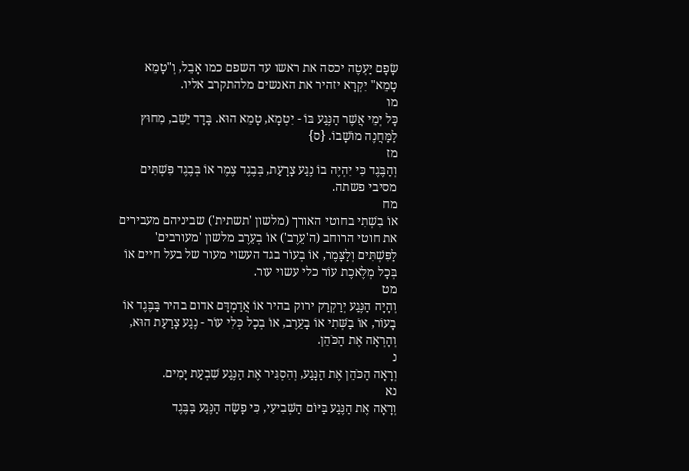שָׂפָם יַעְטֶה יכסה את ראשו עד השפם כמו אָבֵל, וְ"טָמֵא טָמֵא" יִקְרָא יזהיר את האנשים מלהתקרב אליו.
מו
כָּל יְמֵי אֲשֶׁר הַנֶּגַע בּוֹ - יִטְמָא, טָמֵא הוּא. בָּדָד יֵשֵׁב, מִחוּץ לַמַּחֲנֶה מוֹשָׁבוֹ. {ס}
מז
וְהַבֶּגֶד כִּי יִהְיֶה בוֹ נֶגַע צָרָעַת, בְּבֶגֶד צֶמֶר אוֹ בְּבֶגֶד פִּשְׁתִּים מסיבי פשתה.
מח
אוֹ בִשְׁתִי בחוטי האורך (מלשון 'תשתית') שביניהם מעבירים את חוטי הרוחב (ה'עֵרֶב') אוֹ בְעֵרֶב מלשון 'מעורבים' לַפִּשְׁתִּים וְלַצָּמֶר, אוֹ בְעוֹר בגד העשוי מעור של בעל חיים אוֹ בְּכָל מְלֶאכֶת עוֹר כלי עשוי עור.
מט
וְהָיָה הַנֶּגַע יְרַקְרַק ירוק בהיר אוֹ אֲדַמְדָּם אדום בהיר בַּבֶּגֶד אוֹ בָעוֹר, אוֹ בַשְּׁתִי אוֹ בָעֵרֶב, אוֹ בְכָל כְּלִי עוֹר - נֶגַע צָרַעַת הוּא, וְהָרְאָה אֶת הַכֹּהֵן.
נ
וְרָאָה הַכֹּהֵן אֶת הַנָּגַע, וְהִסְגִּיר אֶת הַנֶּגַע שִׁבְעַת יָמִים.
נא
וְרָאָה אֶת הַנֶּגַע בַּיּוֹם הַשְּׁבִיעִי, כִּי פָשָׂה הַנֶּגַע בַּבֶּגֶד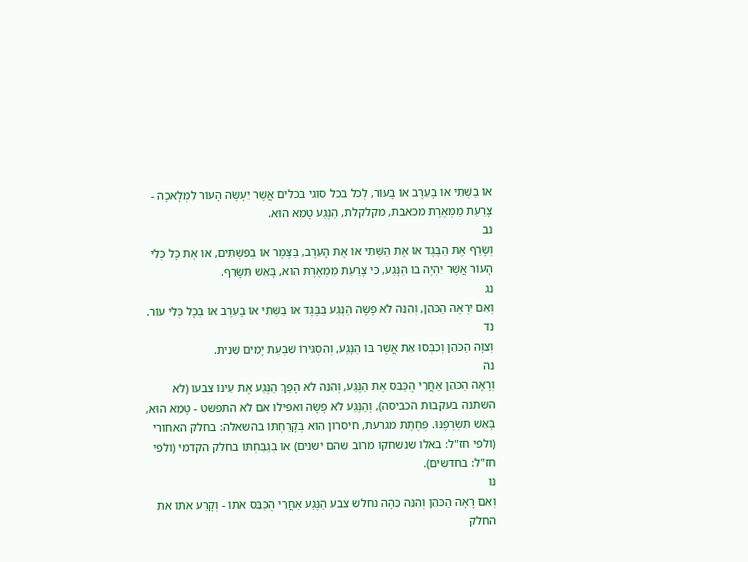אוֹ בַשְּׁתִי אוֹ בָעֵרֶב אוֹ בָעוֹר, לְכֹל בכל סוגי בכלים אֲשֶׁר יֵעָשֶׂה הָעוֹר לִמְלָאכָה - צָרַעַת מַמְאֶרֶת מכאבת, מקלקלת, הַנֶּגַע טָמֵא הוּא.
נב
וְשָׂרַף אֶת הַבֶּגֶד אוֹ אֶת הַשְּׁתִי אוֹ אֶת הָעֵרֶב, בַּצֶּמֶר אוֹ בַפִּשְׁתִּים, אוֹ אֶת כָּל כְּלִי הָעוֹר אֲשֶׁר יִהְיֶה בוֹ הַנָּגַע, כִּי צָרַעַת מַמְאֶרֶת הִוא, בָּאֵשׁ תִּשָּׂרֵף.
נג
וְאִם יִרְאֶה הַכֹּהֵן, וְהִנֵּה לֹא פָשָׂה הַנֶּגַע בַּבֶּגֶד אוֹ בַשְּׁתִי אוֹ בָעֵרֶב אוֹ בְּכָל כְּלִי עוֹר.
נד
וְצִוָּה הַכֹּהֵן וְכִבְּסוּ אֵת אֲשֶׁר בּוֹ הַנָּגַע, וְהִסְגִּירוֹ שִׁבְעַת יָמִים שֵׁנִית.
נה
וְרָאָה הַכֹּהֵן אַחֲרֵי הֻכַּבֵּס אֶת הַנֶּגַע, וְהִנֵּה לֹא הָפַךְ הַנֶּגַע אֶת עֵינוֹ צבעו (לא השתנה בעקבות הכביסה), וְהַנֶּגַע לֹא פָשָׂה ואפילו אם לא התפשט - טָמֵא הוּא, בָּאֵשׁ תִּשְׂרְפֶנּוּ. פְּחֶתֶת מגרעת, חיסרון הִוא בְּקָרַחְתּוֹ בהשאלה: בחלק האחורי (ולפי חז"ל: באלו שנשחקו מרוב שהם ישנים) אוֹ בְגַבַּחְתּוֹ בחלק הקדמי (ולפי חז"ל: בחדשים).
נו
וְאִם רָאָה הַכֹּהֵן וְהִנֵּה כֵּהָה נחלש צבע הַנֶּגַע אַחֲרֵי הֻכַּבֵּס אֹתוֹ - וְקָרַע אֹתוֹ את החלק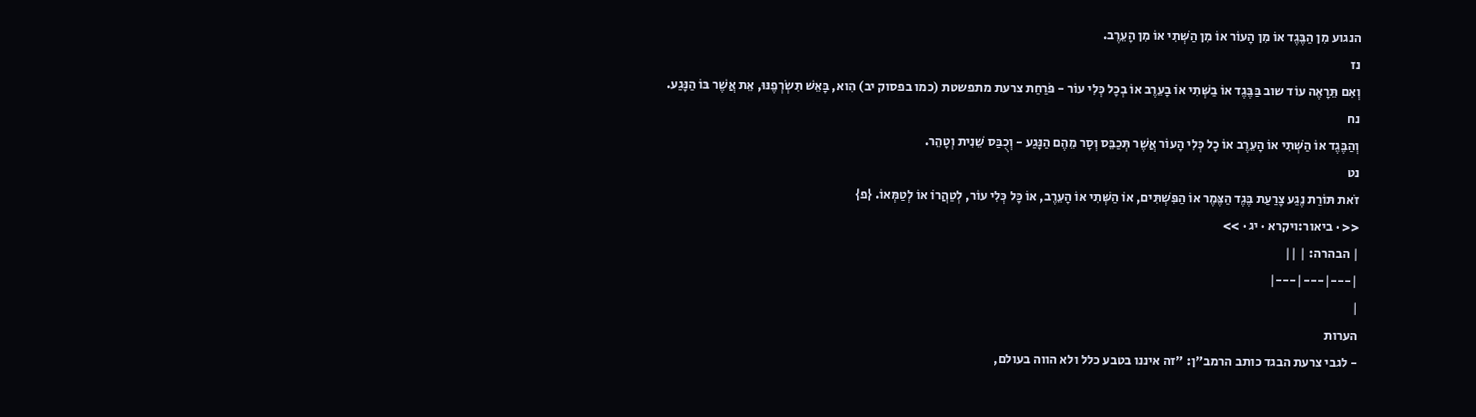הנגוע מִן הַבֶּגֶד אוֹ מִן הָעוֹר אוֹ מִן הַשְּׁתִי אוֹ מִן הָעֵרֶב.
נז
וְאִם תֵּרָאֶה עוֹד שוב בַּבֶּגֶד אוֹ בַשְּׁתִי אוֹ בָעֵרֶב אוֹ בְכָל כְּלִי עוֹר - פֹּרַחַת צרעת מתפשטת (כמו בפסוק יב) הִוא, בָּאֵשׁ תִּשְׂרְפֶנּוּ, אֵת אֲשֶׁר בּוֹ הַנָּגַע.
נח
וְהַבֶּגֶד אוֹ הַשְּׁתִי אוֹ הָעֵרֶב אוֹ כָל כְּלִי הָעוֹר אֲשֶׁר תְּכַבֵּס וְסָר מֵהֶם הַנָּגַע - וְכֻבַּס שֵׁנִית וְטָהֵר.
נט
זֹאת תּוֹרַת נֶגַע צָרַעַת בֶּגֶד הַצֶּמֶר אוֹ הַפִּשְׁתִּים, אוֹ הַשְּׁתִי אוֹ הָעֵרֶב, אוֹ כָּל כְּלִי עוֹר, לְטַהֲרוֹ אוֹ לְטַמְּאוֹ. {פ}
<< · ביאור:ויקרא · יג · >>
| הבהרה: | ||
|---|---|---|
|
הערות
- לגבי צרעת הבגד כותב הרמב"ן: "זה איננו בטבע כלל ולא הווה בעולם,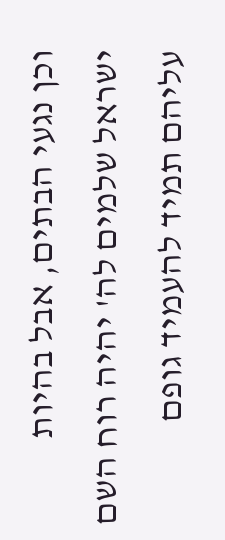וכן נגעי הבתים, אבל בהיות ישראל שלמים לה' יהיה רוח השם עליהם תמיד להעמיד גופם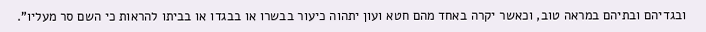ובגדיהם ובתיהם במראה טוב, וכאשר יקרה באחד מהם חטא ועון יתהוה כיעור בבשרו או בבגדו או בביתו להראות כי השם סר מעליו".